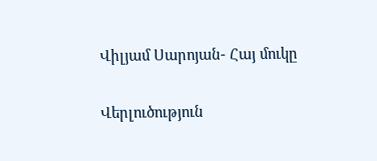Վիլյամ Սարոյան- Հայ մուկը

Վերլուծություն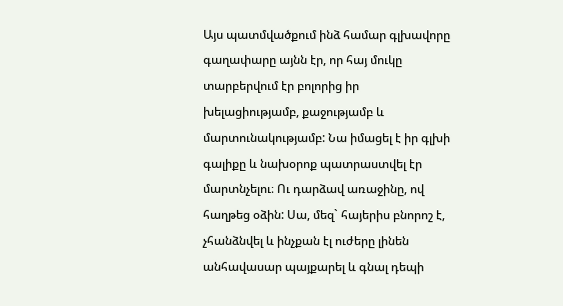Այս պատմվածքում ինձ համար գլխավորը գաղափարը այնն էր, որ հայ մուկը տարբերվում էր բոլորից իր խելացիությամբ, քաջությամբ և մարտունակությամբ: Նա իմացել է իր գլխի գալիքը և նախօրոք պատրաստվել էր մարտնչելու։ Ու դարձավ առաջինը, ով հաղթեց օձին: Սա, մեզ` հայերիս բնորոշ է, չհանձնվել և ինչքան էլ ուժերը լինեն անհավասար պայքարել և գնալ դեպի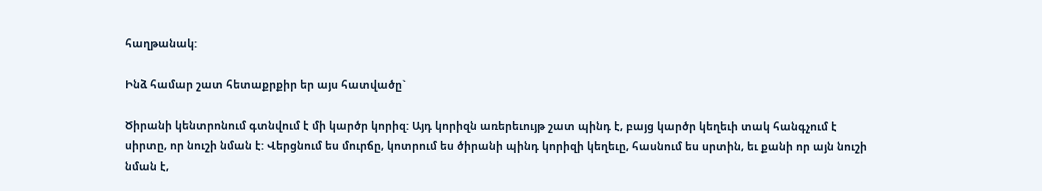հաղթանակ:

Ինձ համար շատ հետաքրքիր եր այս հատվածը`

Ծիրանի կենտրոնում գտնվում է մի կարծր կորիզ: Այդ կորիզն առերեւույթ շատ պինդ է, բայց կարծր կեղեւի տակ հանգչում է սիրտը, որ նուշի նման է: Վերցնում ես մուրճը, կոտրում ես ծիրանի պինդ կորիզի կեղեւը, հասնում ես սրտին, եւ քանի որ այն նուշի նման է,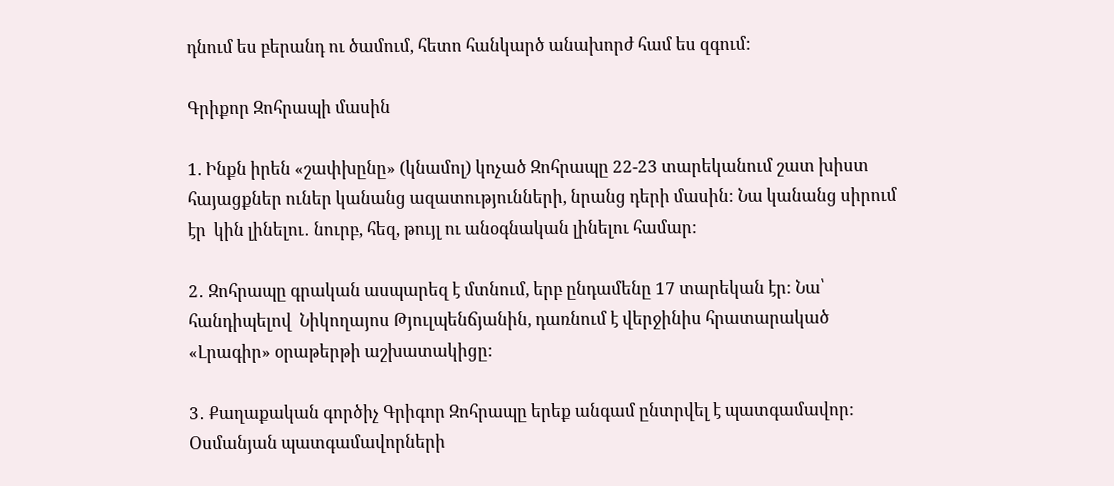դնում ես բերանդ ու ծամում, հետո հանկարծ անախորժ համ ես զգում:

Գրիքոր Զոհրապի մասին

1. Ինքն իրեն «շափխընը» (կնամոլ) կոչած Զոհրապը 22-23 տարեկանում շատ խիստ հայացքներ ուներ կանանց ազատությունների, նրանց դերի մասին: Նա կանանց սիրում էր  կին լինելու․ նուրբ, հեզ, թույլ ու անօգնական լինելու համար:

2․ Զոհրապը գրական ասպարեզ է մտնում, երբ ընդամենը 17 տարեկան էր: Նա՝ հանդիպելով  Նիկողայոս Թյուլպենճյանին, դառնում է վերջինիս հրատարակած «Լրագիր» օրաթերթի աշխատակիցը:

3․ Քաղաքական գործիչ Գրիգոր Զոհրապը երեք անգամ ընտրվել է պատգամավոր: Օսմանյան պատգամավորների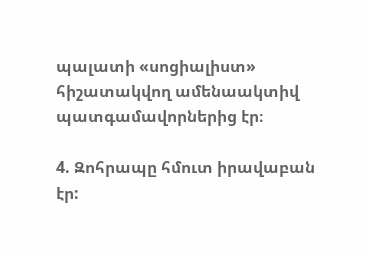պալատի «սոցիալիստ» հիշատակվող ամենաակտիվ պատգամավորներից էր։

4. Զոհրապը հմուտ իրավաբան էր: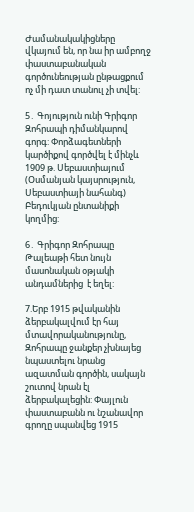Ժամանակակիցները վկայում են, որ նա իր ամբողջ փաստաբանական գործունեության ընթացքում ոչ մի դատ տանուլ չի տվել:

5․ Գոյություն ունի Գրիգոր Զոհրապի դիմանկարով գորգ: Փորձագետների կարծիքով գործվել է մինչև 1909 թ. Սեբաստիայում (Օսմանյան կայսրություն, Սեբաստիայի նահանգ) Բեդուկյան ընտանիքի կողմից:

6․ Գրիգոր Զոհրապը Թալեաթի հետ նույն մասոնական օթյակի անդամներից  է եղել:

7.Երբ 1915 թվականին ձերբակալվում էր հայ մտավորականությունը, Զոհրապը ջանքեր չխնայեց նպաստելու նրանց ազատման գործին, սակայն շուտով նրան էլ ձերբակալեցին: Փայլուն փաստաբանն ու նշանավոր գրողը սպանվեց 1915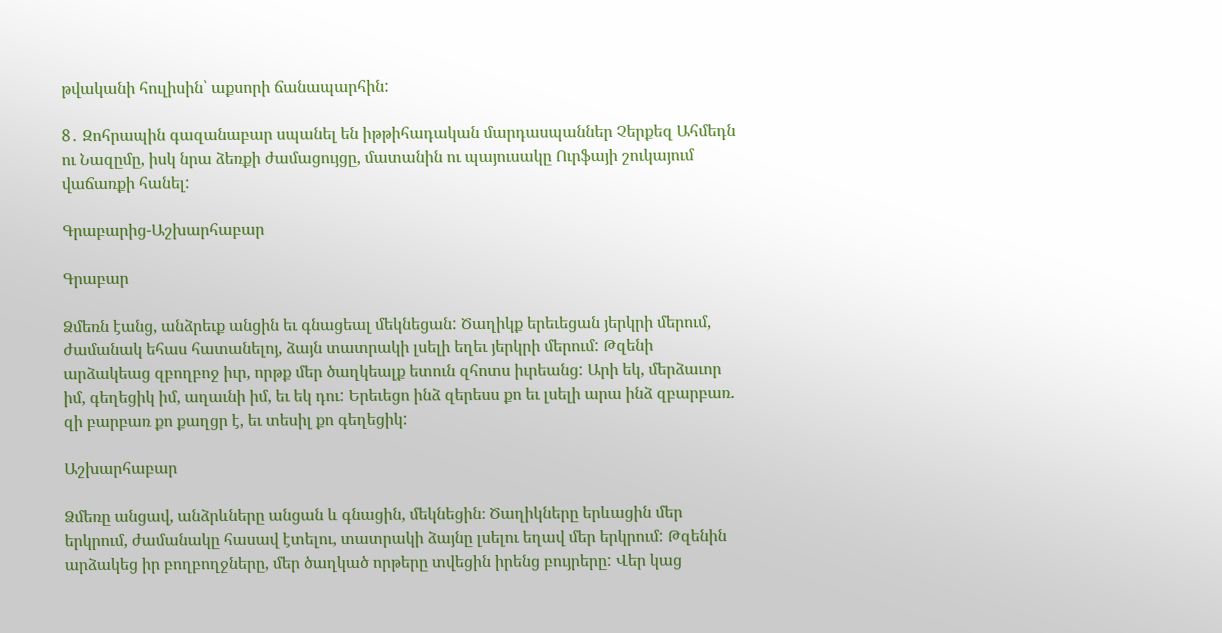թվականի հուլիսին՝ աքսորի ճանապարհին:

8․ Զոհրապին գազանաբար սպանել են իթթիհադական մարդասպաններ Չերքեզ Ահմեդն ու Նազըմը, իսկ նրա ձեռքի ժամացույցը, մատանին ու պայուսակը Ուրֆայի շուկայում վաճառքի հանել:

Գրաբարից-Աշխարհաբար

Գրաբար

Ձմեռն էանց, անձրեւք անցին եւ գնացեալ մեկնեցան: Ծաղիկք երեւեցան յերկրի մերում, ժամանակ եհաս հատանելոյ, ձայն տատրակի լսելի եղեւ յերկրի մերում: Թզենի արձակեաց զբողբոջ իւր, որթք մեր ծաղկեալք ետուն զհոտս իւրեանց: Արի եկ, մերձաւոր իմ, գեղեցիկ իմ, աղաւնի իմ, եւ եկ դու: Երեւեցո ինձ զերեսս քո եւ լսելի արա ինձ զբարբառ. զի բարբառ քո քաղցր է, եւ տեսիլ քո գեղեցիկ:

Աշխարհաբար

Ձմեռը անցավ, անձրևները անցան և գնացին, մեկնեցին։ Ծաղիկները երևացին մեր երկրում, ժամանակը հասավ էտելու, տատրակի ձայնը լսելու եղավ մեր երկրում: Թզենին արձակեց իր բողբողջները, մեր ծաղկած որթերը տվեցին իրենց բույրերը: Վեր կաց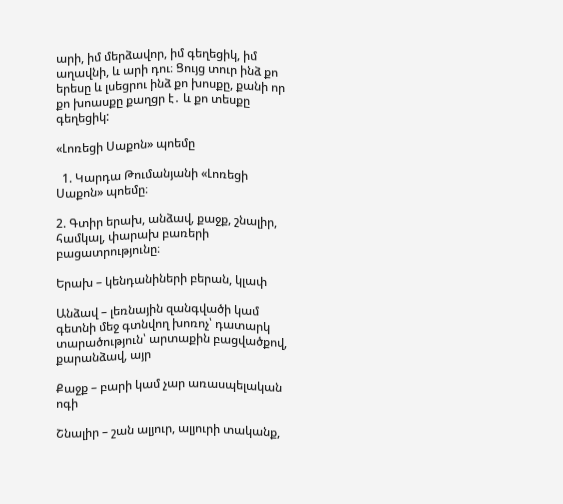արի, իմ մերձավոր, իմ գեղեցիկ, իմ աղավնի, և արի դու։ Ցույց տուր ինձ քո երեսը և լսեցրու ինձ քո խոսքը, քանի որ քո խոասքը քաղցր է․ և քո տեսքը գեղեցիկ:

«Լոռեցի Սաքոն» պոեմը

  1. Կարդա Թումանյանի «Լոռեցի Սաքոն» պոեմը։

2. Գտիր երախ, անձավ, քաջք, շնալիր, համկալ, փարախ բառերի բացատրությունը։

Երախ – կենդանիների բերան, կլափ

Անձավ – լեռնային զանգվածի կամ գետնի մեջ գտնվող խոռոչ՝ դատարկ տարածություն՝ արտաքին բացվածքով, քարանձավ, այր

Քաջք – բարի կամ չար առասպելական ոգի

Շնալիր – շան ալյուր, ալյուրի տականք,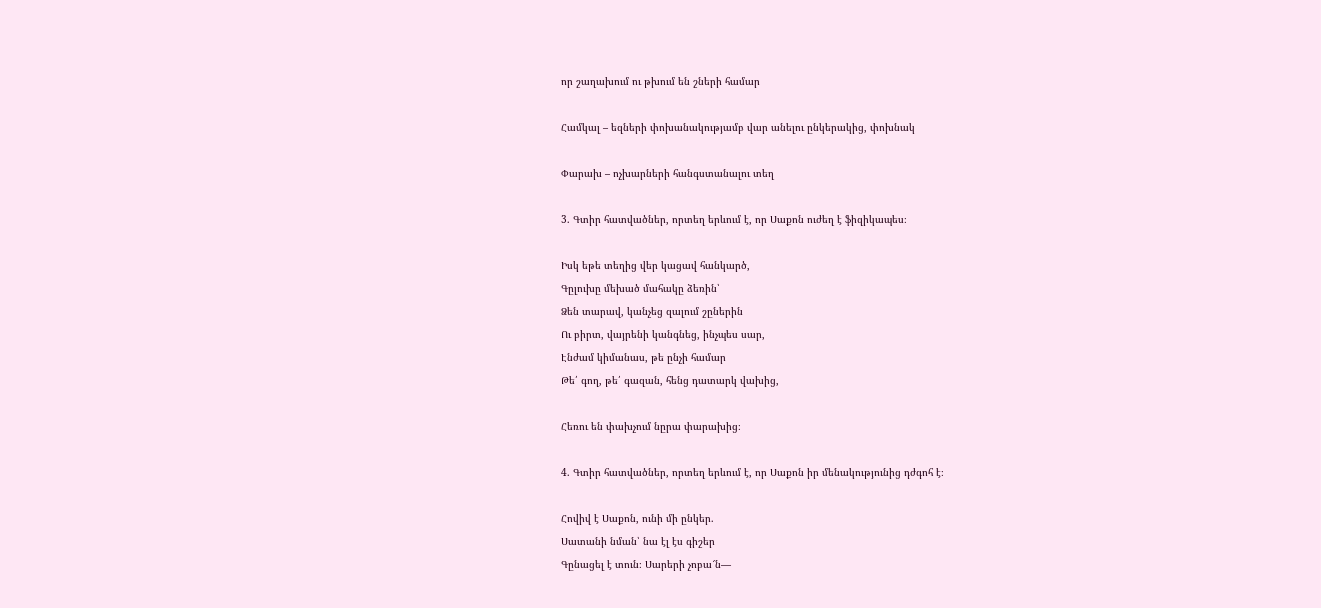որ շաղախում ու թխում են շների համար

Համկալ – եզների փոխանակությամբ վար անելու ընկերակից, փոխնակ

Փարախ – ոչխարների հանգստանալու տեղ

3. Գտիր հատվածներ, որտեղ երևում է, որ Սաքոն ուժեղ է ֆիզիկապես։

Իսկ եթե տեղից վեր կացավ հանկարծ,
Գըլուխը մեխած մահակը ձեռին՝
Ձեն տարավ, կանչեց զալում շըներին
Ու բիրտ, վայրենի կանգնեց, ինչպես սար,
Էնժամ կիմանաս, թե ընչի համար
Թե՛ գող, թե՛ գազան, հենց դատարկ վախից,

Հեռու են փախչում նըրա փարախից։

4. Գտիր հատվածներ, որտեղ երևում է, որ Սաքոն իր մենակությունից դժգոհ է։

Հովիվ է Սաքոն, ունի մի ընկեր.
Սատանի նման՝ նա էլ էս գիշեր
Գընացել է տուն։ Սարերի չոբա՜ն―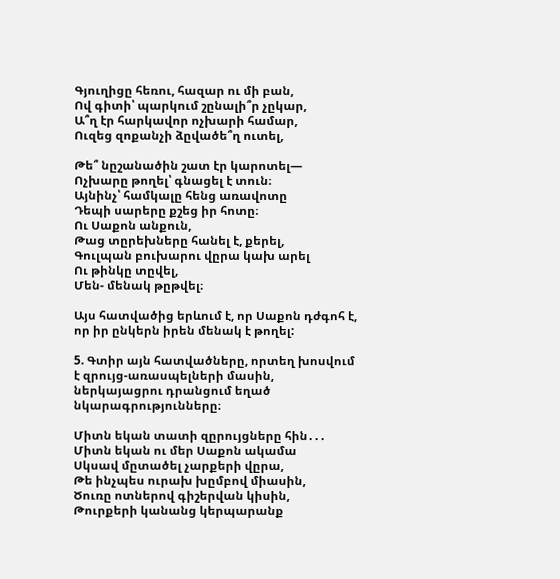Գյուղիցը հեռու, հազար ու մի բան,
Ով գիտի՝ պարկում շընալի՞ր չըկար,
Ա՞ղ էր հարկավոր ոչխարի համար,
Ուզեց զոքանչի ձըվածե՞ղ ուտել,

Թե՞ նըշանածին շատ էր կարոտել―
Ոչխարը թողել՝ գնացել է տուն։
Այնինչ՝ համկալը հենց առավոտը
Դեպի սարերը քշեց իր հոտը։
Ու Սաքոն անքուն,
Թաց տըրեխները հանել է, քերել,
Գուլպան բուխարու վըրա կախ արել
Ու թինկը տըվել,
Մեն- մենակ թըթվել։

Այս հատվածից երևում է, որ Սաքոն դժգոհ է, որ իր ընկերն իրեն մենակ է թողել:

5. Գտիր այն հատվածները, որտեղ խոսվում է զրույց-առասպելների մասին, ներկայացրու դրանցում եղած նկարագրությունները։

Միտն եկան տատի զըրույցները հին․․․
Միտն եկան ու մեր Սաքոն ակամա
Սկսավ մըտածել չարքերի վըրա,
Թե ինչպես ուրախ խըմբով միասին,
Ծուռը ոտներով գիշերվան կիսին,
Թուրքերի կանանց կերպարանք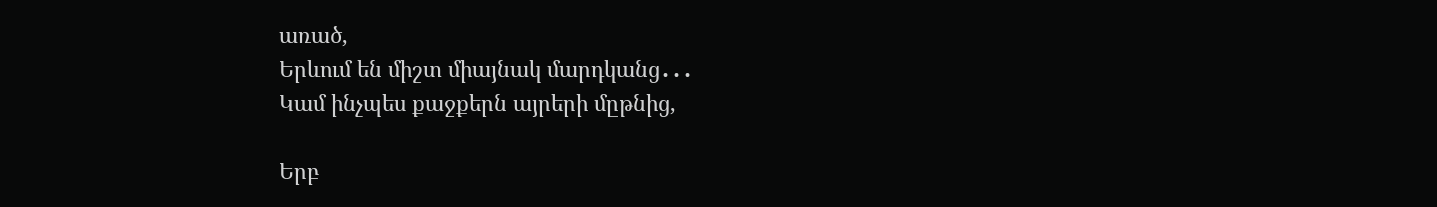առած,
Երևում են միշտ միայնակ մարդկանց․․․
Կամ ինչպես քաջքերն այրերի մըթնից,

Երբ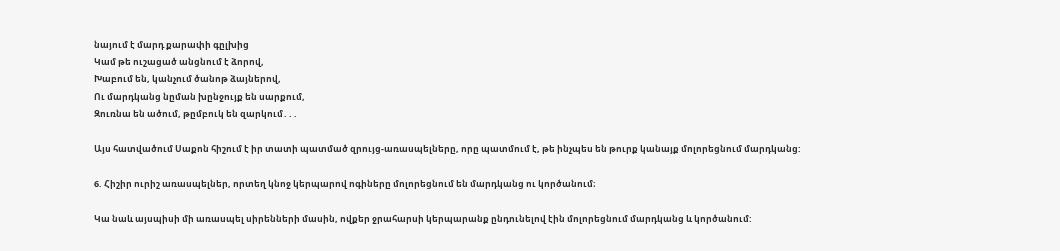նայում է մարդ քարափի գըլխից
Կամ թե ուշացած անցնում է ձորով,
Խաբում են, կանչում ծանոթ ձայներով,
Ու մարդկանց նըման խընջույք են սարքում,
Զուռնա են ածում, թըմբուկ են զարկում․․․

Այս հատվածում Սաքոն հիշում է իր տատի պատմած զրույց-առասպելները, որը պատմում է, թե ինչպես են թուրք կանայք մոլորեցնում մարդկանց:

6. Հիշիր ուրիշ առասպելներ, որտեղ կնոջ կերպարով ոգիները մոլորեցնում են մարդկանց ու կործանում։

Կա նաև այսպիսի մի առասպել սիրենների մասին, ովքեր ջրահարսի կերպարանք ընդունելով էին մոլորեցնում մարդկանց և կործանում: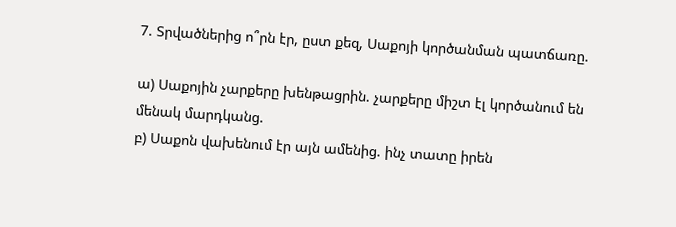7. Տրվածներից ո՞րն էր, ըստ քեզ, Սաքոյի կործանման պատճառը.

ա) Սաքոյին չարքերը խենթացրին. չարքերը միշտ էլ կործանում են մենակ մարդկանց.
բ) Սաքոն վախենում էր այն ամենից. ինչ տատը իրեն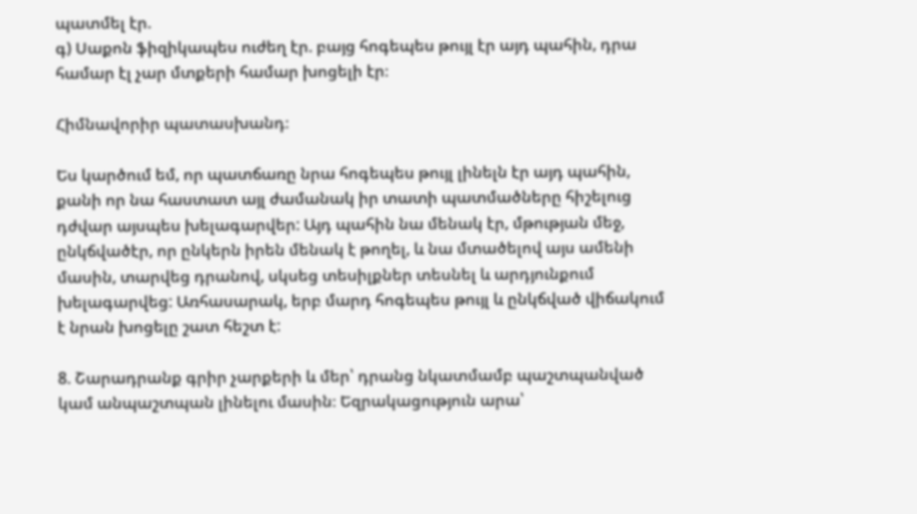պատմել էր.
գ) Սաքոն ֆիզիկապես ուժեղ էր. բայց հոգեպես թույլ էր այդ պահին, դրա համար էլ չար մտքերի համար խոցելի էր։

Հիմնավորիր պատասխանդ։

Ես կարծում եմ, որ պատճառը նրա հոգեպես թույլ լինելն էր այդ պահին, քանի որ նա հաստատ այլ ժամանակ իր տատի պատմածները հիշելուց դժվար այսպես խելագարվեր: Այդ պահին նա մենակ էր, մթության մեջ, ընկճվածէր, որ ընկերն իրեն մենակ է թողել, և նա մտածելով այս ամենի մասին, տարվեց դրանով, սկսեց տեսիլքներ տեսնել և արդյունքում խելագարվեց: Առհասարակ, երբ մարդ հոգեպես թույլ և ընկճված վիճակում է նրան խոցելը շատ հեշտ է:

8. Շարադրանք գրիր չարքերի և մեր՝ դրանց նկատմամբ պաշտպանված կամ անպաշտպան լինելու մասին։ Եզրակացություն արա՝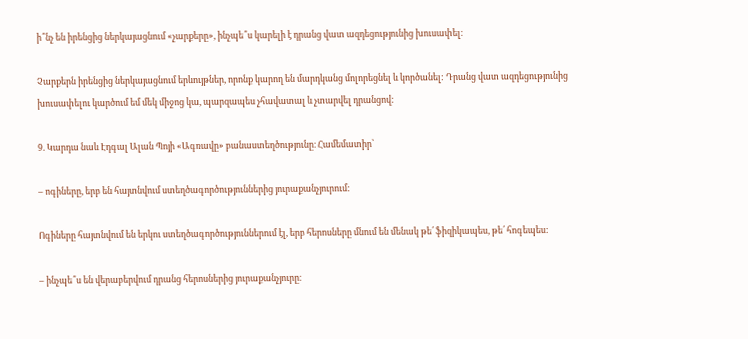ի՞նչ են իրենցից ներկայացնում «չարքերը», ինչպե՞ս կարելի է դրանց վատ ազդեցությունից խուսափել։

Չարքերն իրենցից ներկայացնում երևույթներ, որոնք կարող են մարդկանց մոլորեցնել և կործանել: Դրանց վատ ազդեցությունից խուսափելու կարծում եմ մեկ միջոց կա, պարզապես չհավատալ և չտարվել դրանցով:

9. Կարդա նաև Էդգալ Ալան Պոյի «Ագռավը» բանաստեղծությունը։ Համեմատիր՝

– ոգիները, երբ են հայտնվում ստեղծագործություններից յուրաքանչյուրում:

Ոգիները հայտնվում են երկու ստեղծագործություններում էլ, երբ հերոսները մնում են մենակ թե՛ ֆիզիկապես, թե՛ հոգեպես:

– ինչպե՞ս են վերաբերվում դրանց հերոսներից յուրաքանչյուրը։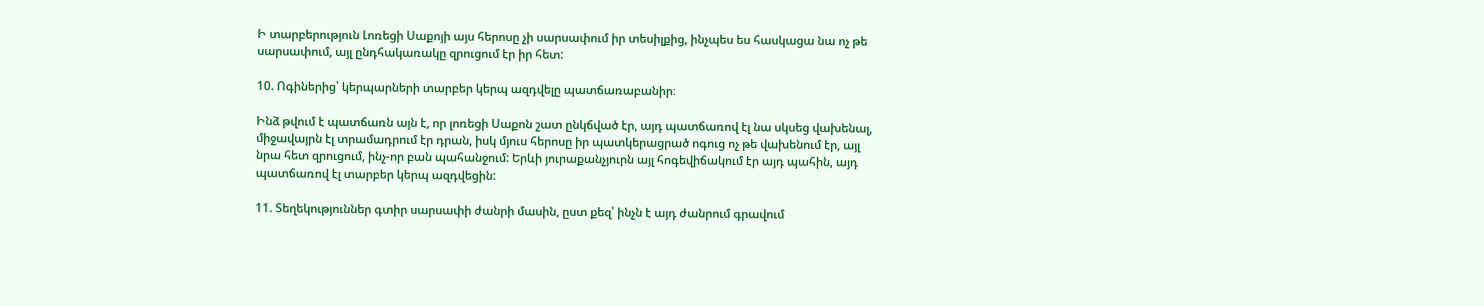Ի տարբերություն Լոռեցի Սաքոյի այս հերոսը չի սարսափում իր տեսիլքից, ինչպես ես հասկացա նա ոչ թե սարսափում, այլ ընդհակառակը զրուցում էր իր հետ:

10. Ոգիներից՝ կերպարների տարբեր կերպ ազդվելը պատճառաբանիր։

Ինձ թվում է պատճառն այն է, որ լոռեցի Սաքոն շատ ընկճված էր, այդ պատճառով էլ նա սկսեց վախենալ, միջավայրն էլ տրամադրում էր դրան, իսկ մյուս հերոսը իր պատկերացրած ոգուց ոչ թե վախենում էր, այլ նրա հետ զրուցում, ինչ-որ բան պահանջում: Երևի յուրաքանչյուրն այլ հոգեվիճակում էր այդ պահին, այդ պատճառով էլ տարբեր կերպ ազդվեցին:

11. Տեղեկություններ գտիր սարսափի ժանրի մասին, ըստ քեզ՝ ինչն է այդ ժանրում գրավում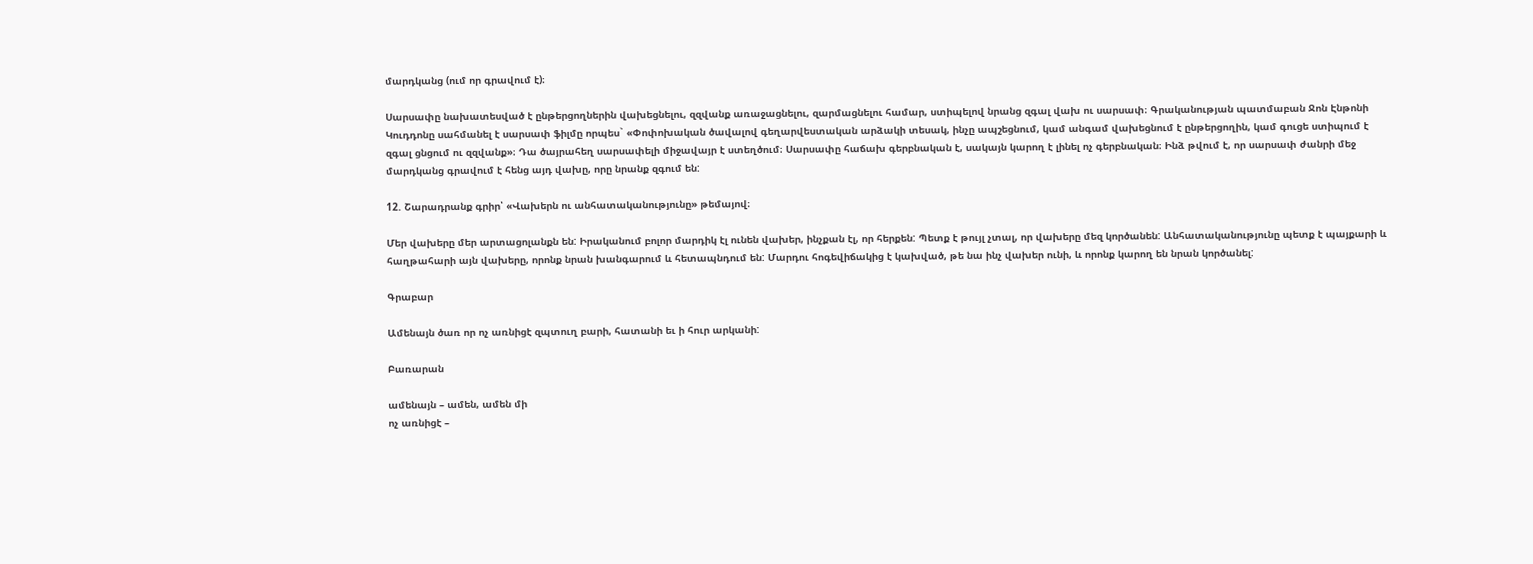մարդկանց (ում որ գրավում է)։

Սարսափը նախատեսված է ընթերցողներին վախեցնելու, զզվանք առաջացնելու, զարմացնելու համար, ստիպելով նրանց զգալ վախ ու սարսափ։ Գրականության պատմաբան Ջոն Էնթոնի Կուդդոնը սահմանել է սարսափ ֆիլմը որպես` «Փոփոխական ծավալով գեղարվեստական արձակի տեսակ, ինչը ապշեցնում, կամ անգամ վախեցնում է ընթերցողին, կամ գուցե ստիպում է զգալ ցնցում ու զզվանք»։ Դա ծայրահեղ սարսափելի միջավայր է ստեղծում։ Սարսափը հաճախ գերբնական է, սակայն կարող է լինել ոչ գերբնական։ Ինձ թվում է, որ սարսափ ժանրի մեջ մարդկանց գրավում է հենց այդ վախը, որը նրանք զգում են:

12. Շարադրանք գրիր՝ «Վախերն ու անհատականությունը» թեմայով։

Մեր վախերը մեր արտացոլանքն են: Իրականում բոլոր մարդիկ էլ ունեն վախեր, ինչքան էլ, որ հերքեն: Պետք է թույլ չտալ, որ վախերը մեզ կործանեն: Անհատականությունը պետք է պայքարի և հաղթահարի այն վախերը, որոնք նրան խանգարում և հետապնդում են: Մարդու հոգեվիճակից է կախված, թե նա ինչ վախեր ունի, և որոնք կարող են նրան կործանել:

Գրաբար

Ամենայն ծառ որ ոչ առնիցէ զպտուղ բարի, հատանի եւ ի հուր արկանի:

Բառարան

ամենայն – ամեն, ամեն մի
ոչ առնիցէ –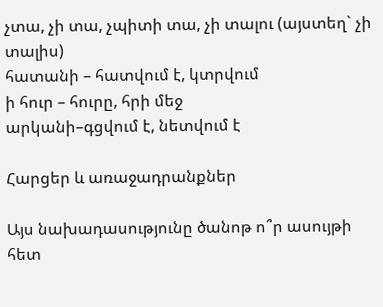չտա, չի տա, չպիտի տա, չի տալու (այստեղ` չի տալիս)
հատանի – հատվում է, կտրվում
ի հուր – հուրը, հրի մեջ
արկանի–գցվում է, նետվում է

Հարցեր և առաջադրանքներ

Այս նախադասությունը ծանոթ ո՞ր ասույթի հետ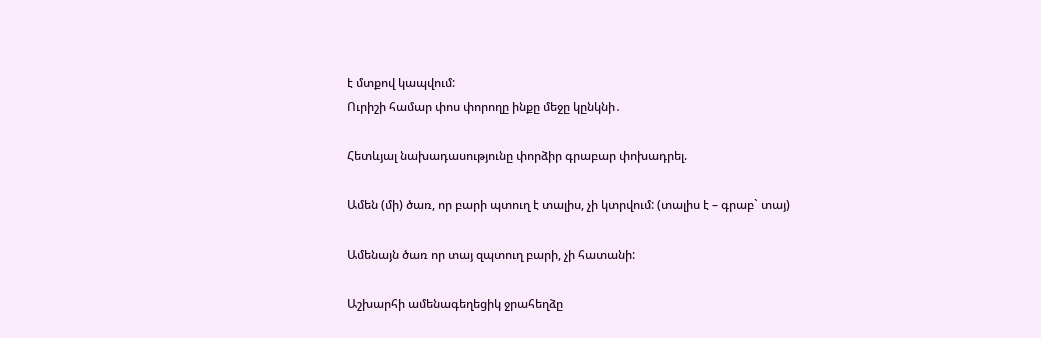է մտքով կապվում:
Ուրիշի համար փոս փորողը ինքը մեջը կընկնի․

Հետևյալ նախադասությունը փորձիր գրաբար փոխադրել.

Ամեն (մի) ծառ, որ բարի պտուղ է տալիս, չի կտրվում: (տալիս է – գրաբ` տայ)

Ամենայն ծառ որ տայ զպտուղ բարի, չի հատանի:

Աշխարհի ամենագեղեցիկ ջրահեղձը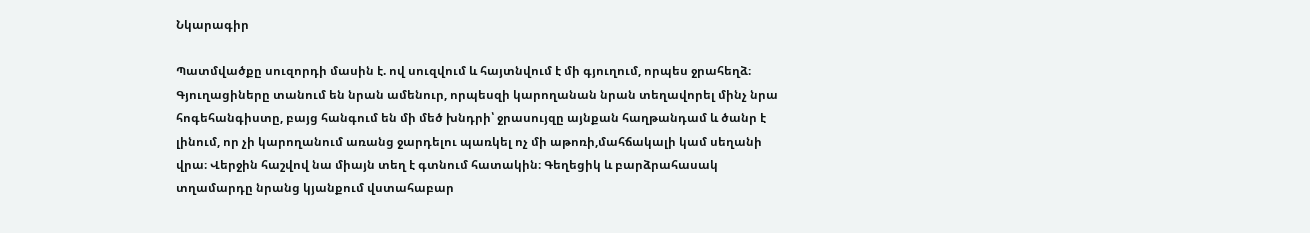Նկարագիր

Պատմվածքը սուզորդի մասին է. ով սուզվում և հայտնվում է մի գյուղում, որպես ջրահեղձ։ Գյուղացիները տանում են նրան ամենուր, որպեսզի կարողանան նրան տեղավորել մինչ նրա հոգեհանգիստը, բայց հանգում են մի մեծ խնդրի՝ ջրասույզը այնքան հաղթանդամ և ծանր է լինում, որ չի կարողանում առանց ջարդելու պառկել ոչ մի աթոռի,մահճակալի կամ սեղանի վրա։ Վերջին հաշվով նա միայն տեղ է գտնում հատակին։ Գեղեցիկ և բարձրահասակ տղամարդը նրանց կյանքում վստահաբար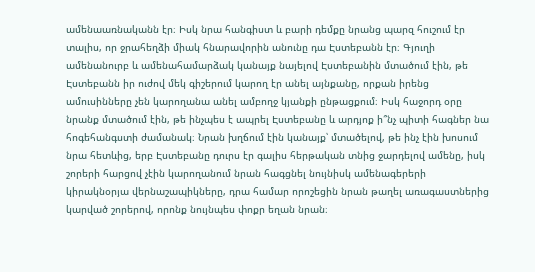ամենաառնականն էր։ Իսկ նրա հանգիստ և բարի դեմքը նրանց պարզ հուշում էր տալիս, որ ջրահեղձի միակ հնարավորին անունը դա Էստեբանն էր։ Գյուղի ամենանուրբ և ամենահամարձակ կանայք նայելով Էստեբանին մտածում էին, թե Էստեբանն իր ուժով մեկ գիշերում կարող էր անել այնքանը, որքան իրենց ամուսինները չեն կարողանա անել ամբողջ կյանքի ընթացքում։ Իսկ հաջորդ օրը նրանք մտածում էին, թե ինչպես է ապրել Էստեբանը և արդյոք ի՞նչ պիտի հագներ նա հոգեհանգստի ժամանակ։ Նրան խղճում էին կանայք՝ մտածելով, թե ինչ էին խոսում նրա հետևից, երբ Էստեբանը դուրս էր գալիս հերթական տնից ջարդելով ամենը, իսկ շորերի հարցով չէին կարողանում նրան հագցնել նույնիսկ ամենագերերի կիրակնօրյա վերնաշապիկները, դրա համար որոշեցին նրան թաղել առագաստներից կարված շորերով, որոնք նույնպես փոքր եղան նրան։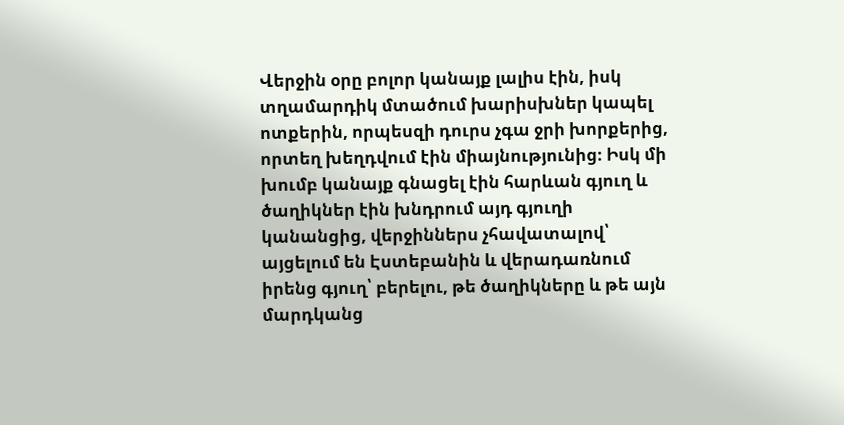Վերջին օրը բոլոր կանայք լալիս էին, իսկ տղամարդիկ մտածում խարիսխներ կապել ոտքերին, որպեսզի դուրս չգա ջրի խորքերից, որտեղ խեղդվում էին միայնությունից։ Իսկ մի խումբ կանայք գնացել էին հարևան գյուղ և ծաղիկներ էին խնդրում այդ գյուղի կանանցից, վերջիններս չհավատալով՝ այցելում են Էստեբանին և վերադառնում իրենց գյուղ՝ բերելու, թե ծաղիկները և թե այն մարդկանց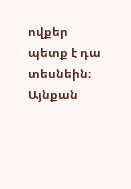ովքեր պետք է դա տեսնեին։ Այնքան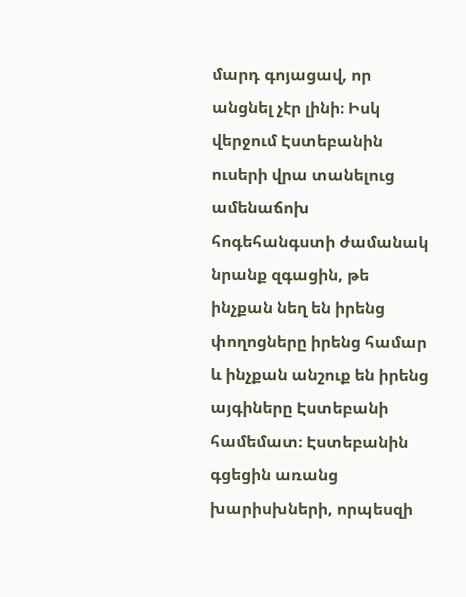մարդ գոյացավ, որ անցնել չէր լինի։ Իսկ վերջում Էստեբանին ուսերի վրա տանելուց ամենաճոխ հոգեհանգստի ժամանակ նրանք զգացին, թե ինչքան նեղ են իրենց փողոցները իրենց համար և ինչքան անշուք են իրենց այգիները Էստեբանի համեմատ։ Էստեբանին գցեցին առանց խարիսխների, որպեսզի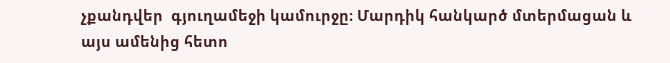չքանդվեր  գյուղամեջի կամուրջը։ Մարդիկ հանկարծ մտերմացան և այս ամենից հետո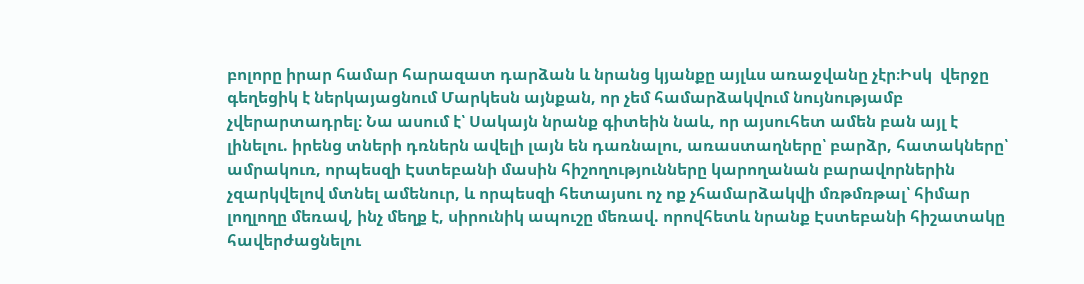բոլորը իրար համար հարազատ դարձան և նրանց կյանքը այլևս առաջվանը չէր։Իսկ  վերջը գեղեցիկ է ներկայացնում Մարկեսն այնքան, որ չեմ համարձակվում նույնությամբ չվերարտադրել։ Նա ասում է՝ Սակայն նրանք գիտեին նաև, որ այսուհետ ամեն բան այլ է լինելու. իրենց տների դռներն ավելի լայն են դառնալու, առաստաղները՝ բարձր, հատակները՝ ամրակուռ, որպեսզի Էստեբանի մասին հիշողությունները կարողանան բարավորներին չզարկվելով մտնել ամենուր, և որպեսզի հետայսու ոչ ոք չհամարձակվի մռթմռթալ՝ հիմար լողլողը մեռավ, ինչ մեղք է, սիրունիկ ապուշը մեռավ. որովհետև նրանք Էստեբանի հիշատակը հավերժացնելու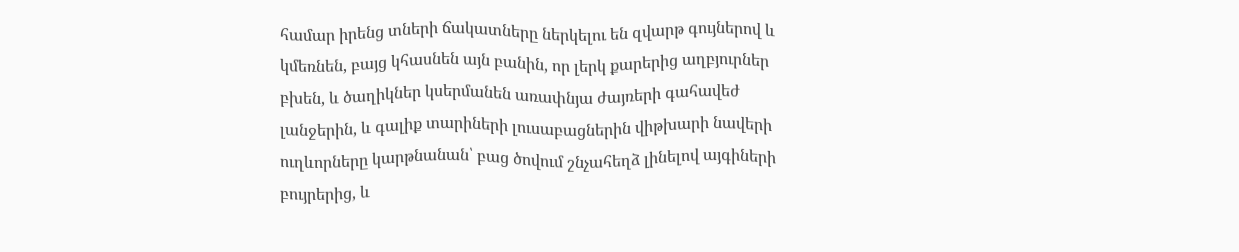համար իրենց տների ճակատները ներկելու են զվարթ գույներով և կմեռնեն, բայց կհասնեն այն բանին, որ լերկ քարերից աղբյուրներ բխեն, և ծաղիկներ կսերմանեն առափնյա ժայռերի գահավեժ լանջերին, և գալիք տարիների լուսաբացներին վիթխարի նավերի ուղևորները կարթնանան՝ բաց ծովում շնչահեղձ լինելով այգիների բույրերից, և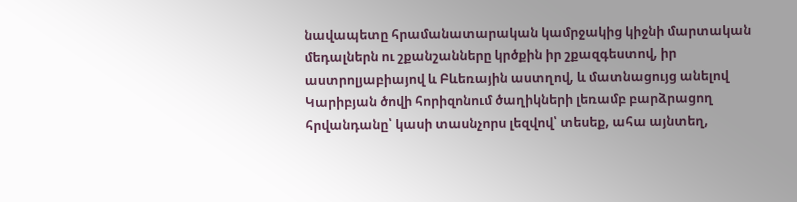նավապետը հրամանատարական կամրջակից կիջնի մարտական մեդալներն ու շքանշանները կրծքին իր շքազգեստով, իր աստրոլյաբիայով և Բևեռային աստղով, և մատնացույց անելով Կարիբյան ծովի հորիզոնում ծաղիկների լեռամբ բարձրացող հրվանդանը՝ կասի տասնչորս լեզվով՝ տեսեք, ահա այնտեղ,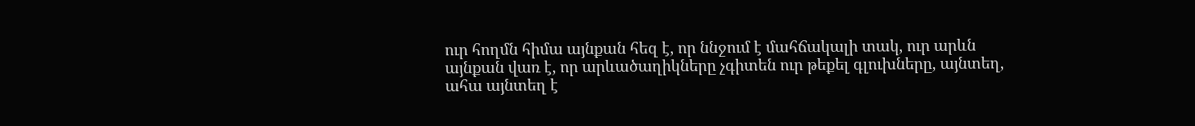ուր հողմն հիմա այնքան հեզ է, որ ննջում է մահճակալի տակ, ուր արևն այնքան վառ է, որ արևածաղիկները չգիտեն ուր թեքել գլուխները, այնտեղ, ահա այնտեղ է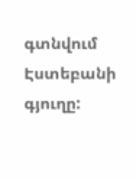գտնվում Էստեբանի գյուղը: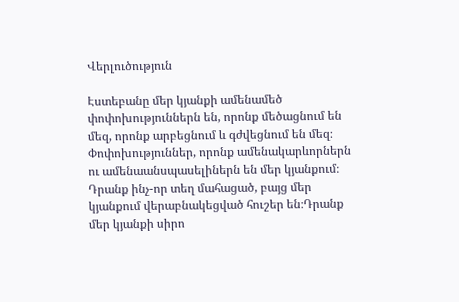Վերլուծություն

Էստեբանը մեր կյանքի ամենամեծ փոփոխություններն են, որոնք մեծացնում են մեզ, որոնք արբեցնում և գժվեցնում են մեզ։ Փոփոխություններ, որոնք ամենակարևորներն ու ամենաանսպասելիներն են մեր կյանքում։ Դրանք ինչ-որ տեղ մահացած, բայց մեր կյանքում վերաբնակեցված հուշեր են։Դրանք մեր կյանքի սիրո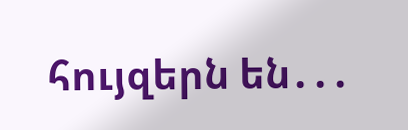հույզերն են․․․